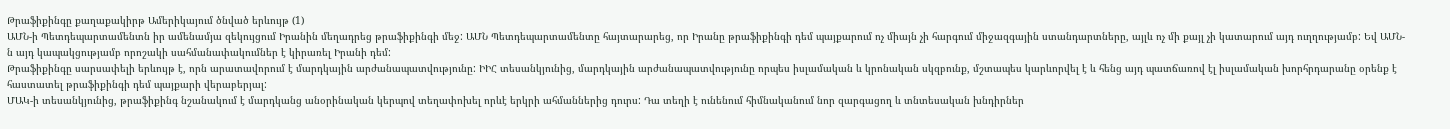Թրաֆիքինգը քաղաքակիրթ Ամերիկայում ծնված երևույթ (1)
ԱՄՆ-ի Պետդեպարտամենտն իր ամենամյա զեկույցում Իրանին մեղադրեց թրաֆիքինգի մեջ: ԱՄՆ Պետդեպարտամենտը հայտարարեց, որ Իրանը թրաֆիքինգի դեմ պայքարում ոչ միայն չի հարգում միջազգային ստանդարտները, այլև ոչ մի քայլ չի կատարում այդ ուղղությամբ: Եվ ԱՄՆ-ն այդ կապակցությամբ որոշակի սահմանափակումներ է կիրառել Իրանի դեմ:
Թրաֆիքինգը սարսափելի երևույթ է, որն արատավորում է մարդկային արժանապատվությունը: ԻԻՀ տեսանկյունից, մարդկային արժանապատվությունը որպես իսլամական և կրոնական սկզբունք, մշտապես կարևորվել է և հենց այդ պատճառով էլ իսլամական խորհրդարանը օրենք է հաստատել թրաֆիքինգի դեմ պայքարի վերաբերյալ:
ՄԱԿ-ի տեսանկյունից, թրաֆիքինգ նշանակում է մարդկանց անօրինական կերպով տեղափոխել որևէ երկրի ահմաններից դուրս: Դա տեղի է ունենում հիմնականում նոր զարգացող և տնտեսական խնդիրներ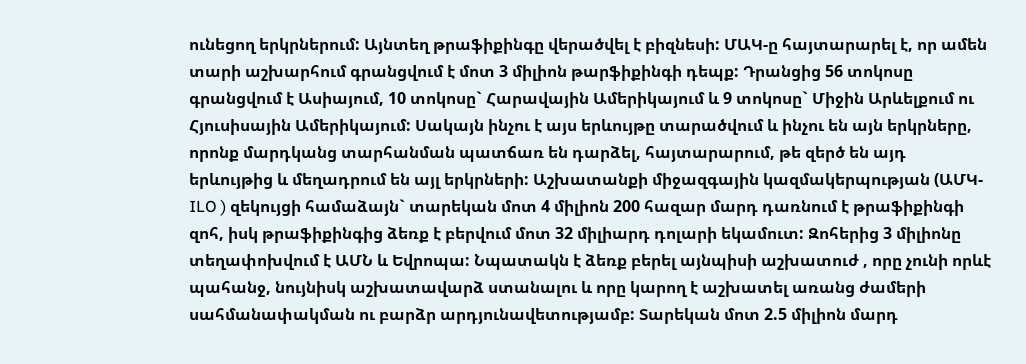ունեցող երկրներում: Այնտեղ թրաֆիքինգը վերածվել է բիզնեսի: ՄԱԿ-ը հայտարարել է, որ ամեն տարի աշխարհում գրանցվում է մոտ 3 միլիոն թարֆիքինգի դեպք: Դրանցից 56 տոկոսը գրանցվում է Ասիայում, 10 տոկոսը` Հարավային Ամերիկայում և 9 տոկոսը` Միջին Արևելքում ու Հյուսիսային Ամերիկայում: Սակայն ինչու է այս երևույթը տարածվում և ինչու են այն երկրները, որոնք մարդկանց տարհանման պատճառ են դարձել, հայտարարում, թե զերծ են այդ երևույթից և մեղադրում են այլ երկրների: Աշխատանքի միջազգային կազմակերպության (ԱՄԿ- ILO ) զեկույցի համաձայն` տարեկան մոտ 4 միլիոն 200 հազար մարդ դառնում է թրաֆիքինգի զոհ, իսկ թրաֆիքինգից ձեռք է բերվում մոտ 32 միլիարդ դոլարի եկամուտ: Զոհերից 3 միլիոնը տեղափոխվում է ԱՄՆ և Եվրոպա: Նպատակն է ձեռք բերել այնպիսի աշխատուժ , որը չունի որևէ պահանջ, նույնիսկ աշխատավարձ ստանալու և որը կարող է աշխատել առանց ժամերի սահմանափակման ու բարձր արդյունավետությամբ: Տարեկան մոտ 2.5 միլիոն մարդ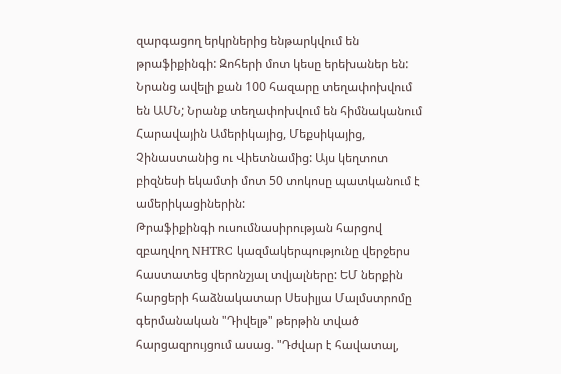զարգացող երկրներից ենթարկվում են թրաֆիքինգի: Զոհերի մոտ կեսը երեխաներ են: Նրանց ավելի քան 100 հազարը տեղափոխվում են ԱՄՆ; Նրանք տեղափոխվում են հիմնականում Հարավային Ամերիկայից, Մեքսիկայից, Չինաստանից ու Վիետնամից: Այս կեղտոտ բիզնեսի եկամտի մոտ 50 տոկոսը պատկանում է ամերիկացիներին:
Թրաֆիքինգի ուսումնասիրության հարցով զբաղվող NHTRC կազմակերպությունը վերջերս հաստատեց վերոնշյալ տվյալները: ԵՄ ներքին հարցերի հաձնակատար Սեսիլյա Մալմստրոմը գերմանական "Դիվելթ" թերթին տված հարցազրույցում ասաց. "Դժվար է հավատալ,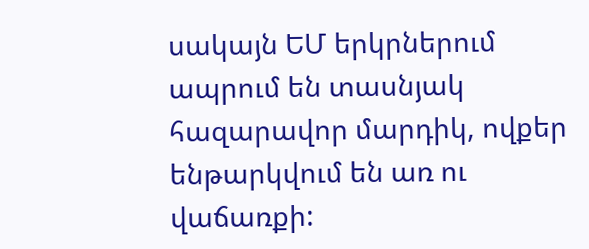սակայն ԵՄ երկրներում ապրում են տասնյակ հազարավոր մարդիկ, ովքեր ենթարկվում են առ ու վաճառքի: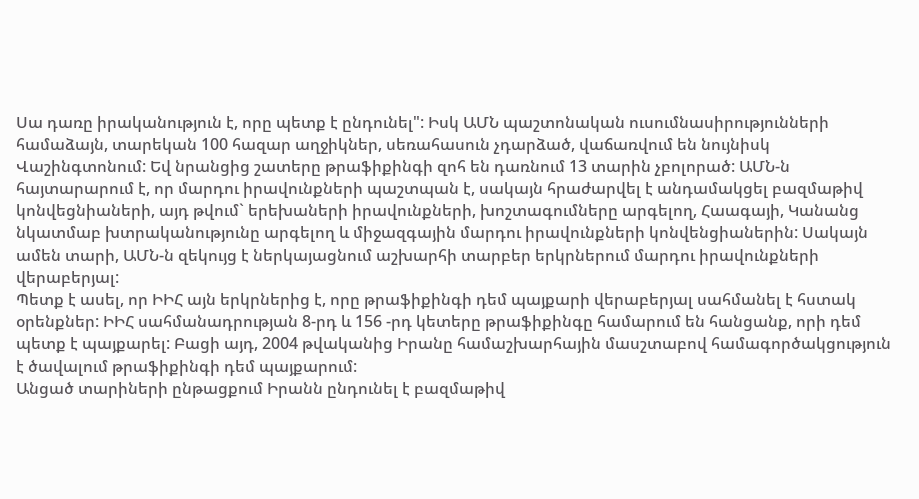Սա դառը իրականություն է, որը պետք է ընդունել": Իսկ ԱՄՆ պաշտոնական ուսումնասիրությունների համաձայն, տարեկան 100 հազար աղջիկներ, սեռահասուն չդարձած, վաճառվում են նույնիսկ Վաշինգտոնում: Եվ նրանցից շատերը թրաֆիքինգի զոհ են դառնում 13 տարին չբոլորած: ԱՄՆ-ն հայտարարում է, որ մարդու իրավունքների պաշտպան է, սակայն հրաժարվել է անդամակցել բազմաթիվ կոնվեցնիաների, այդ թվում` երեխաների իրավունքների, խոշտագումները արգելող, Հաագայի, Կանանց նկատմաբ խտրականությունը արգելող և միջազգային մարդու իրավունքների կոնվենցիաներին: Սակայն ամեն տարի, ԱՄՆ-ն զեկույց է ներկայացնում աշխարհի տարբեր երկրներում մարդու իրավունքների վերաբերյալ:
Պետք է ասել, որ ԻԻՀ այն երկրներից է, որը թրաֆիքինգի դեմ պայքարի վերաբերյալ սահմանել է հստակ օրենքներ: ԻԻՀ սահմանադրության 8-րդ և 156 -րդ կետերը թրաֆիքինգը համարում են հանցանք, որի դեմ պետք է պայքարել: Բացի այդ, 2004 թվականից Իրանը համաշխարհային մասշտաբով համագործակցություն է ծավալում թրաֆիքինգի դեմ պայքարում:
Անցած տարիների ընթացքում Իրանն ընդունել է բազմաթիվ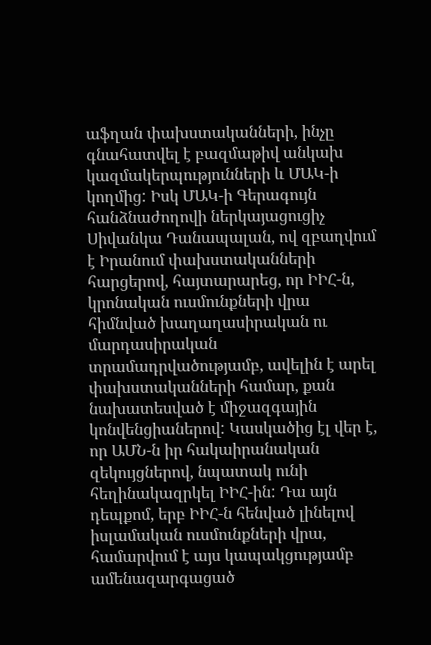աֆղան փախստականների, ինչը գնահատվել է բազմաթիվ անկախ կազմակերպությունների և ՄԱԿ-ի կողմից: Իսկ ՄԱԿ-ի Գերագույն հանձնաժողովի ներկայացուցիչ Սիվանկա Դանապալան, ով զբաղվում է Իրանում փախստականների հարցերով, հայտարարեց, որ ԻԻՀ-ն, կրոնական ուսմունքների վրա հիմնված խաղաղասիրական ու մարդասիրական տրամադրվածությամբ, ավելին է արել փախստականների համար, քան նախատեսված է միջազգային կոնվենցիաներով: Կասկածից էլ վեր է, որ ԱՄՆ-ն իր հակաիրանական զեկույցներով, նպատակ ունի հեղինակազրկել ԻԻՀ-ին: Դա այն դեպքոմ, երբ ԻԻՀ-ն հենված լինելով իսլամական ուսմունքների վրա, համարվում է այս կապակցությամբ ամենազարգացած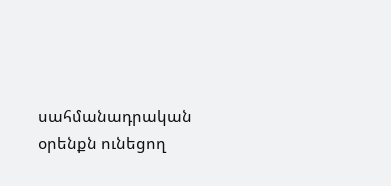սահմանադրական օրենքն ունեցող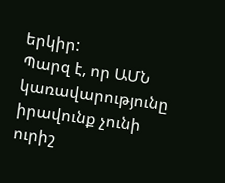երկիր:
Պարզ է, որ ԱՄՆ կառավարությունը իրավունք չունի ուրիշ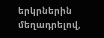երկրներին մեղադրելով,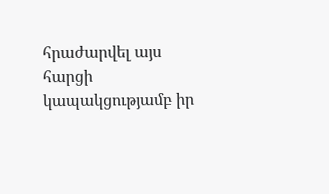հրաժարվել այս հարցի կապակցությամբ իր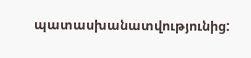պատասխանատվությունից: